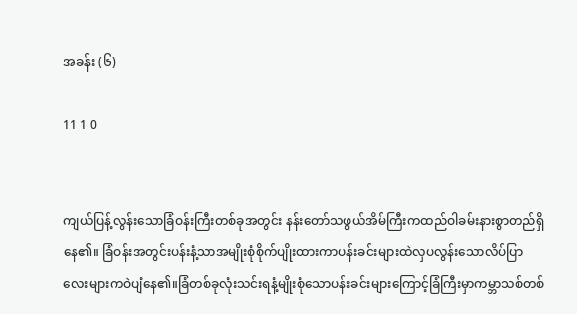အခန်း (၆)

11 1 0


ကျယ်ပြန့်လွန်းသောခြံဝန်းကြီးတစ်ခုအတွင်း နန်းတော်သဖွယ်အိမ်ကြီးကထည်ဝါခမ်းနားစွာတည်ရှိနေ၏။ ခြံဝန်းအတွင်းပန်းနံ့သာအမျိုးစုံစိုက်ပျိုးထားကာပန်းခင်းများထဲလှပလွန်းသောလိပ်ပြာလေးများကဝဲပျံနေ၏။ခြံတစ်ခုလုံးသင်းရနံ့မျိုးစုံသောပန်းခင်းများကြောင့်ခြံကြီးမှာကမ္ဘာသစ်တစ်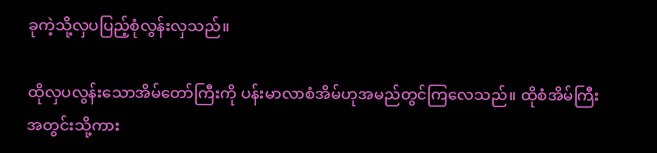ခုကဲ့သို့လှပပြည့်စုံလွန်းလှသည်။

ထိုလှပလွန်းသောအိမ်တော်ကြီးကို ပန်းမာလာစံအိမ်ဟုအမည်တွင်ကြလေသည်။ ထိုစံအိမ်ကြီးအတွင်းသို့ကား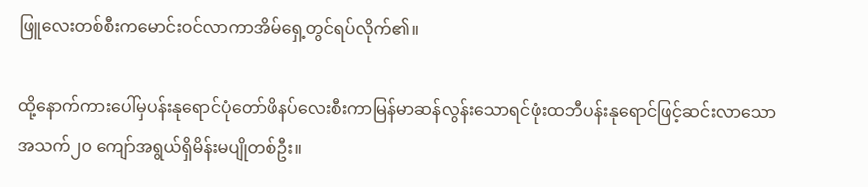ဖြူလေးတစ်စီးကမောင်းဝင်လာကာအိမ်ရှေ့တွင်ရပ်လိုက်၏။

ထို့နောက်ကားပေါ်မှပန်းနုရောင်ပုံတော်ဖိနပ်လေးစီးကာမြန်မာဆန်လွန်းသောရင်ဖုံးထဘီပန်းနုရောင်ဖြင့်ဆင်းလာသောအသက်၂၀ ကျော်အရွယ်ရှိမိန်းမပျိုတစ်ဦး။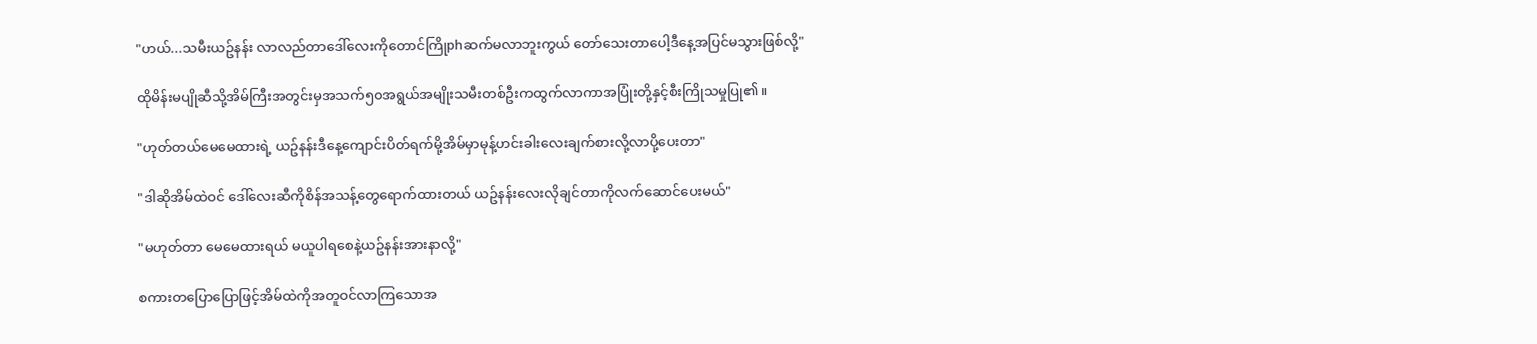"ဟယ်...သမီးယဥ်နန်း လာလည်တာဒေါ်လေးကိုတောင်ကြိုphဆက်မလာဘူးကွယ် တော်သေးတာပေါ့ဒီနေ့အပြင်မသွားဖြစ်လို့"

ထိုမိန်းမပျိုဆီသို့အိမ်ကြီးအတွင်းမှအသက်၅၀အရွယ်အမျိုးသမီးတစ်ဦးကထွက်လာကာအပြုံးတို့နှင့်စီးကြိုသမှုပြု၏။

"ဟုတ်တယ်မေမေထားရဲ့ ယဥ်နန်းဒီနေ့ကျောင်းပိတ်ရက်မို့အိမ်မှာမုန့်ဟင်းခါးလေးချက်စားလို့လာပို့ပေးတာ"

"ဒါဆိုအိမ်ထဲဝင် ဒေါ်လေးဆီကိုစိန်အသန့်တွေရောက်ထားတယ် ယဥ်နန်းလေးလိုချင်တာကိုလက်ဆောင်ပေးမယ်"

"မဟုတ်တာ မေမေထားရယ် မယူပါရစေနဲ့ယဥ်နန်းအားနာလို့"

စကားတပြောပြောဖြင့်အိမ်ထဲကိုအတူဝင်လာကြသောအ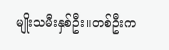မျိုးသမီးနှစ်ဦး။တစ်ဦးက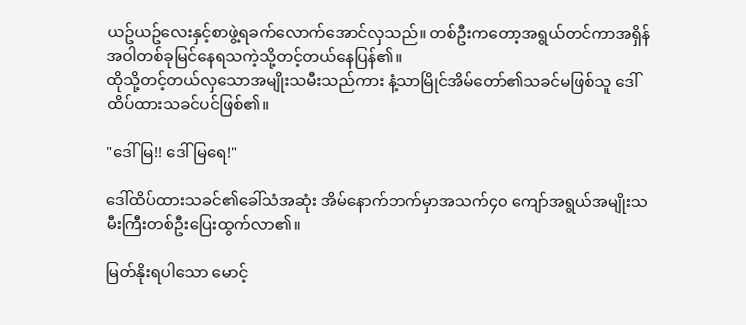ယဥ်ယဥ်လေးနှင့်စာဖွဲ့ရခက်လောက်အောင်လှသည်။ တစ်ဦးကတော့အရွယ်တင်ကာအရှိန်အဝါတစ်ခုမြင်နေရသကဲ့သို့တင့်တယ်နေပြန်၏။
ထိုသို့တင့်တယ်လှသောအမျိုးသမီးသည်ကား နံ့သာမြိုင်အိမ်တော်၏သခင်မဖြစ်သူ ဒေါ်ထိပ်ထားသခင်ပင်ဖြစ်၏။

"ဒေါ်မြ!! ဒေါ်မြရေ!"

ဒေါ်ထိပ်ထားသခင်၏ခေါ်သံအဆုံး အိမ်နောက်ဘက်မှာအသက်၄၀ ကျော်အရွယ်အမျိုးသမီးကြီးတစ်ဦးပြေးထွက်လာ၏။

မြတ်နိုးရပါသော မောင့်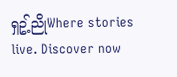ရှဥ့်ညိုWhere stories live. Discover now